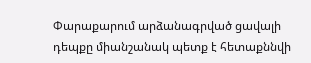Փարաքարում արձանագրված ցավալի դեպքը միանշանակ պետք է հետաքննվի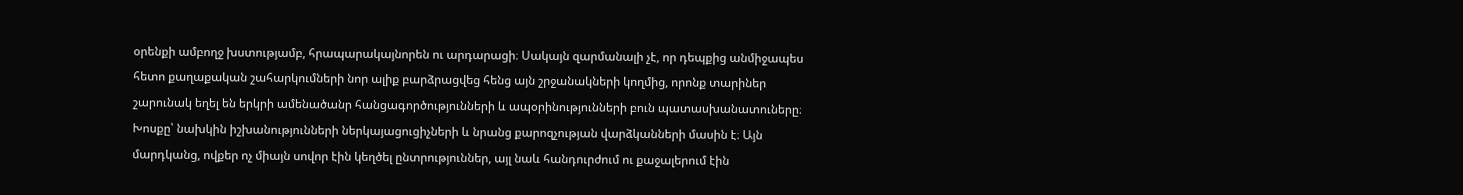օրենքի ամբողջ խստությամբ, հրապարակայնորեն ու արդարացի։ Սակայն զարմանալի չէ, որ դեպքից անմիջապես հետո քաղաքական շահարկումների նոր ալիք բարձրացվեց հենց այն շրջանակների կողմից, որոնք տարիներ շարունակ եղել են երկրի ամենածանր հանցագործությունների և ապօրինությունների բուն պատասխանատուները։
Խոսքը՝ նախկին իշխանությունների ներկայացուցիչների և նրանց քարոզչության վարձկանների մասին է։ Այն մարդկանց, ովքեր ոչ միայն սովոր էին կեղծել ընտրություններ, այլ նաև հանդուրժում ու քաջալերում էին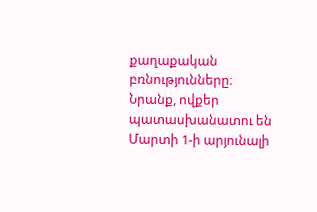քաղաքական բռնությունները։ Նրանք, ովքեր պատասխանատու են Մարտի 1-ի արյունալի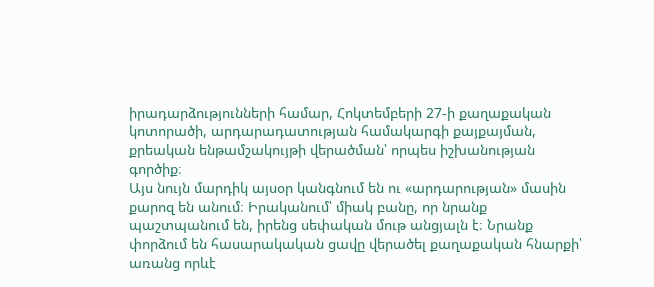իրադարձությունների համար, Հոկտեմբերի 27-ի քաղաքական կոտորածի, արդարադատության համակարգի քայքայման, քրեական ենթամշակույթի վերածման՝ որպես իշխանության գործիք։
Այս նույն մարդիկ այսօր կանգնում են ու «արդարության» մասին քարոզ են անում։ Իրականում՝ միակ բանը, որ նրանք պաշտպանում են, իրենց սեփական մութ անցյալն է։ Նրանք փորձում են հասարակական ցավը վերածել քաղաքական հնարքի՝ առանց որևէ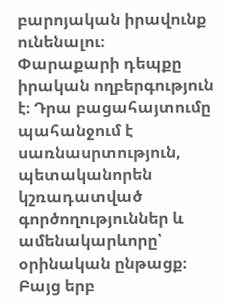բարոյական իրավունք ունենալու։
Փարաքարի դեպքը իրական ողբերգություն է։ Դրա բացահայտումը պահանջում է սառնասրտություն, պետականորեն կշռադատված գործողություններ և ամենակարևորը՝ օրինական ընթացք։ Բայց երբ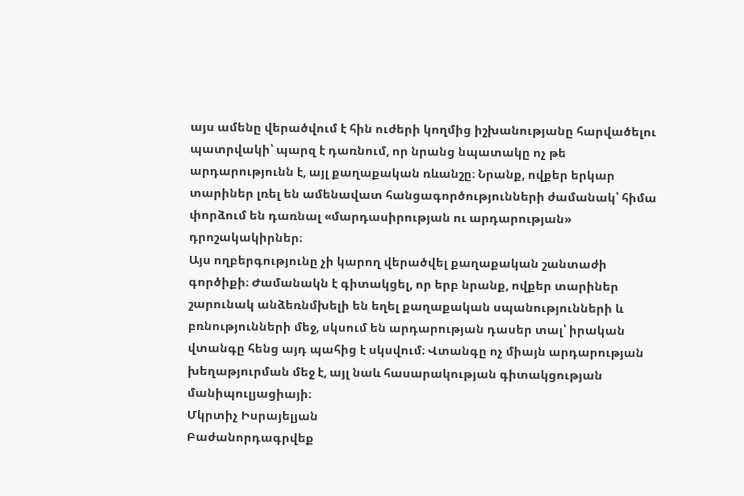այս ամենը վերածվում է հին ուժերի կողմից իշխանությանը հարվածելու պատրվակի՝ պարզ է դառնում, որ նրանց նպատակը ոչ թե արդարությունն է, այլ քաղաքական ռևանշը։ Նրանք, ովքեր երկար տարիներ լռել են ամենավատ հանցագործությունների ժամանակ՝ հիմա փորձում են դառնալ «մարդասիրության ու արդարության» դրոշակակիրներ։
Այս ողբերգությունը չի կարող վերածվել քաղաքական շանտաժի գործիքի։ Ժամանակն է գիտակցել, որ երբ նրանք, ովքեր տարիներ շարունակ անձեռնմխելի են եղել քաղաքական սպանությունների և բռնությունների մեջ, սկսում են արդարության դասեր տալ՝ իրական վտանգը հենց այդ պահից է սկսվում։ Վտանգը ոչ միայն արդարության խեղաթյուրման մեջ է, այլ նաև հասարակության գիտակցության մանիպուլյացիայի։
Մկրտիչ Իսրայելյան
Բաժանորդագրվեք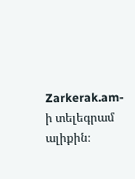Zarkerak.am-ի տելեգրամ ալիքին։